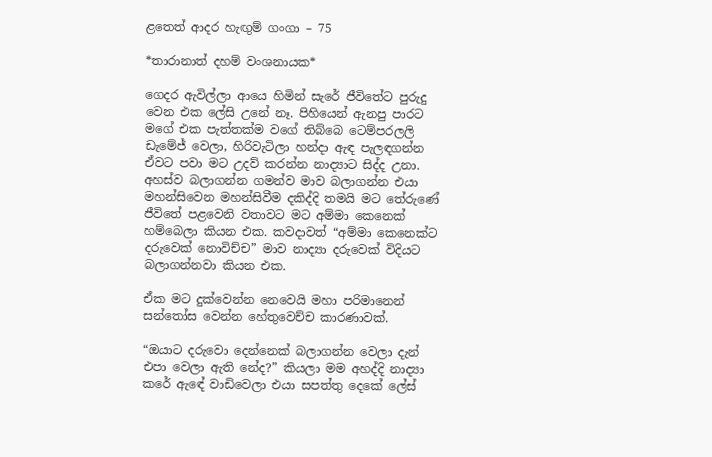ළතෙත් ආදර හැඟුම් ගංගා – 75

*තාරානාත් දහම් වංශනායක*

ගෙදර ඇවිල්ලා ආයෙ හිමින් සැරේ ජීවිතේට පුරුදු වෙන එක ලේසි උනේ නෑ. පිහියෙන් ඇනපු පාරට මගේ එක පැත්තක්ම වගේ තිබ්බෙ ටෙම්පරලලි ඩැමේජ් වෙලා, හිරිවැටිලා හන්දා ඇඳ පැලඳගන්න ඒවට පවා මට උදව් කරන්න නාද්‍යාට සිද්ද උනා. අහස්ව බලාගන්න ගමන්ව මාව බලාගන්න එයා මහන්සිවෙන මහන්සිවීම දකිද්දි තමයි මට තේරුණේ ජීවිතේ පළවෙනි වතාවට මට අම්මා කෙනෙක් හම්බෙලා කියන එක. කවදාවත් “අම්මා කෙනෙක්ට දරුවෙක් නොවිච්ච” මාව නාද්‍යා දරුවෙක් විදියට බලාගන්නවා කියන එක.

ඒක මට දුක්වෙන්න නෙවෙයි මහා පරිමානෙන් සන්තෝස වෙන්න හේතුවෙච්ච කාරණාවක්.

“ඔයාට දරුවො දෙන්නෙක් බලාගන්න වෙලා දැන් එපා වෙලා ඇති නේද?” කියලා මම අහද්දි නාද්‍යා කරේ ඇඳේ වාඩිවෙලා එයා සපත්තු දෙකේ ලේස්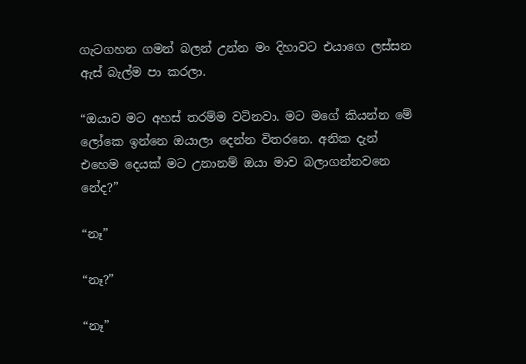ගැටගහන ගමන් බලන් උන්න මං දිහාවට එයාගෙ ලස්සන ඇස් බැල්ම පා කරලා.

“ඔයාව මට අහස් තරම්ම වටිනවා. මට මගේ කියන්න මේ ලෝකෙ ඉන්නෙ ඔයාලා දෙන්න විතරනෙ. අනික දැන් එහෙම දෙයක් මට උනානම් ඔයා මාව බලාගන්නවනෙ නේද?”

“නෑ”

“නෑ?”

“නෑ”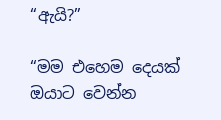“ඇයි?”

“මම එහෙම දෙයක් ඔයාට වෙන්න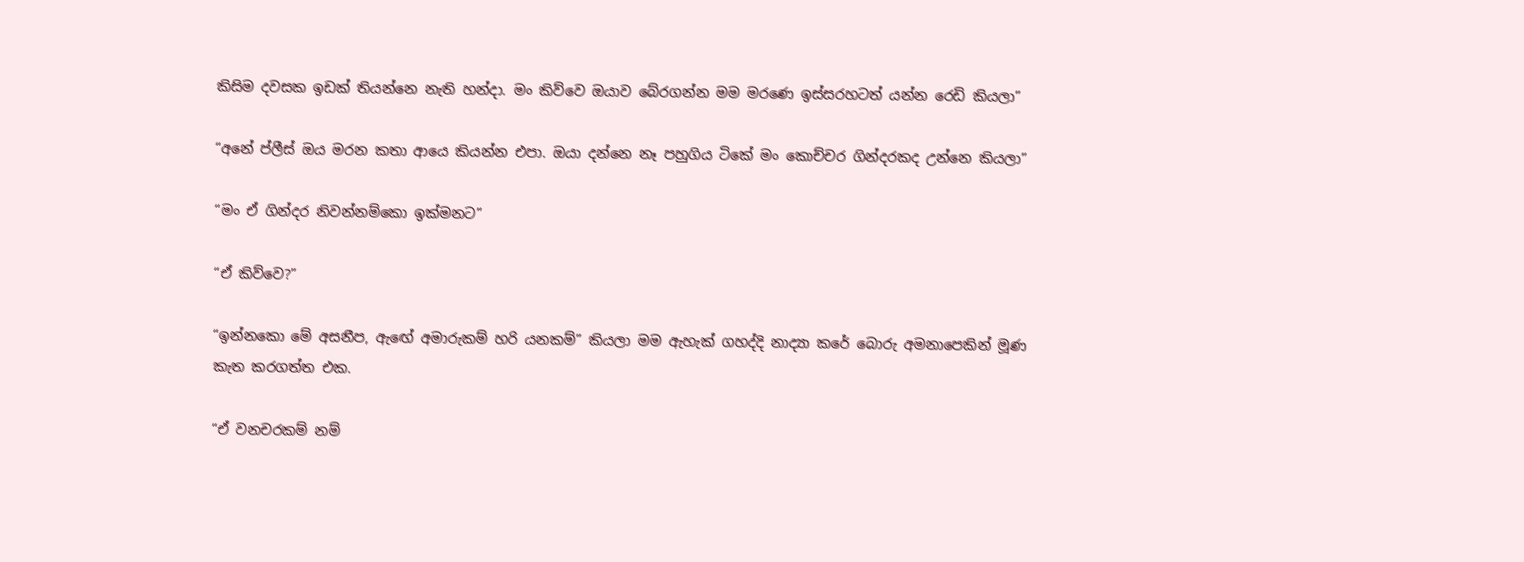කිසිම දවසක ඉඩක් තියන්නෙ නැති හන්දා. මං කිව්වෙ ඔයාව බේරගන්න මම මරණෙ ඉස්සරහටත් යන්න රෙඩි කියලා”

“අනේ ප්ලීස් ඔය මරන කතා ආයෙ කියන්න එපා. ඔයා දන්නෙ නෑ පහුගිය ටිකේ මං කොච්චර ගින්දරකද උන්නෙ කියලා”

“මං ඒ ගින්දර නිවන්නම්කො ඉක්මනට”

“ඒ කිව්වෙ?”

“ඉන්නකො මේ අසනීප, ඇඟේ අමාරුකම් හරි යනකම්” කියලා මම ඇහැක් ගහද්දි නාද්‍යා කරේ බොරු අමනාපෙකින් මූණ කැත කරගත්ත එක.

“ඒ වනචරකම් නම්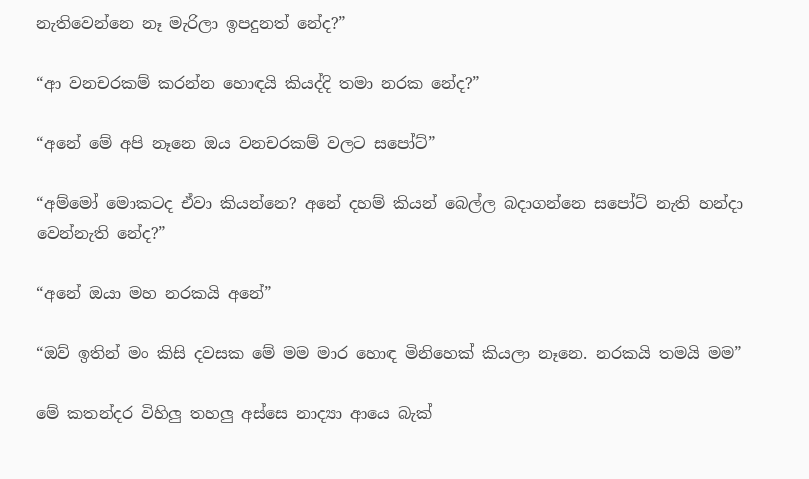නැතිවෙන්නෙ නෑ මැරිලා ඉපදුනත් නේද?”

“ආ වනචරකම් කරන්න හොඳයි කියද්දි තමා නරක නේද?”

“අනේ මේ අපි නෑනෙ ඔය වනචරකම් වලට සපෝට්”

“අම්මෝ මොකටද ඒවා කියන්නෙ? අනේ දහම් කියන් බෙල්ල බදාගන්නෙ සපෝට් නැති හන්දා වෙන්නැති නේද?”

“අනේ ඔයා මහ නරකයි අනේ”

“ඔව් ඉතින් මං කිසි දවසක මේ මම මාර හොඳ මිනිහෙක් කියලා නෑනෙ. නරකයි තමයි මම”

මේ කතන්දර විහිලු තහලු අස්සෙ නාද්‍යා ආයෙ බැක්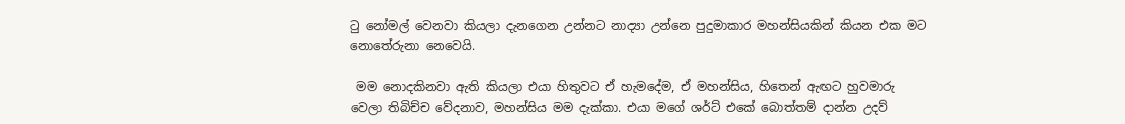ටු නෝමල් වෙනවා කියලා දැනගෙන උන්නට නාද්‍යා උන්නෙ පුදුමාකාර මහන්සියකින් කියන එක මට නොතේරුනා නෙවෙයි.

 මම නොදකිනවා ඇති කියලා එයා හිතුවට ඒ හැමදේම, ඒ මහන්සිය, හිතෙන් ඇඟට හුවමාරු වෙලා තිබිච්ච වේදනාව, මහන්සිය මම දැක්කා. එයා මගේ ශර්ට් එකේ බොත්තම් දාන්න උදව්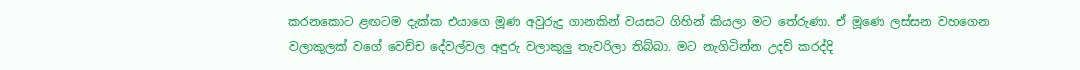කරනකොට ළඟටම දැක්ක එයාගෙ මූණ අවුරුදු ගානකින් වයසට ගිහින් කියලා මට තේරුණා. ඒ මූණෙ ලස්සන වහගෙන වලාකුලක් වගේ වෙච්ච දේවල්වල අඳුරු වලාකුලු තැවරිලා තිබ්බා. මට නැගිටින්න උදව් කරද්දි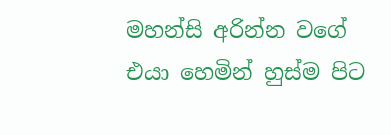මහන්සි අරින්න වගේ  එයා හෙමින් හුස්ම පිට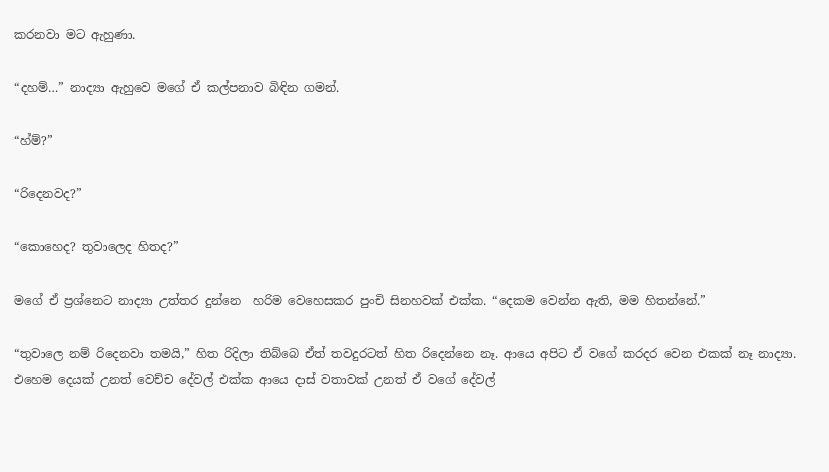කරනවා මට ඇහුණා.

“දහම්…” නාද්‍යා ඇහුවෙ මගේ ඒ කල්පනාව බිඳින ගමන්.

“හ්ම්?”

“රිදෙනවද?”

“කොහෙද? තුවාලෙද හිතද?”

මගේ ඒ ප්‍රශ්නෙට නාද්‍යා උත්තර දුන්නෙ  හරිම වෙහෙසකර පුංචි සිනහවක් එක්ක. “දෙකම වෙන්න ඇති, මම හිතන්නේ.”

“තුවාලෙ නම් රිදෙනවා තමයි,” හිත රිදිලා තිබ්බෙ ඒත් තවදුරටත් හිත රිදෙන්නෙ නෑ. ආයෙ අපිට ඒ වගේ කරදර වෙන එකක් නෑ නාද්‍යා. එහෙම දෙයක් උනත් වෙච්ච දේවල් එක්ක ආයෙ දාස් වතාවක් උනත් ඒ වගේ දේවල්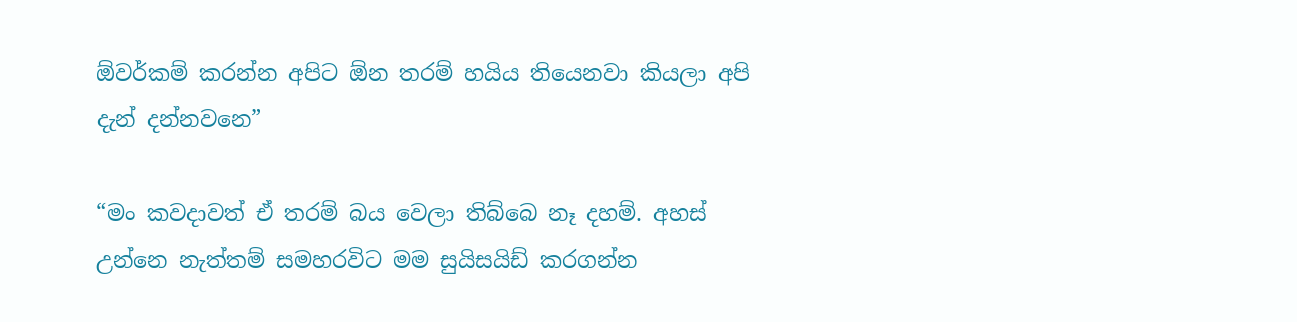ඕවර්කම් කරන්න අපිට ඕන තරම් හයිය තියෙනවා කියලා අපි දැන් දන්නවනෙ”

“මං කවදාවත් ඒ තරම් බය වෙලා තිබ්බෙ නෑ දහම්. අහස් උන්නෙ නැත්තම් සමහරවිට මම සුයිසයිඩ් කරගන්න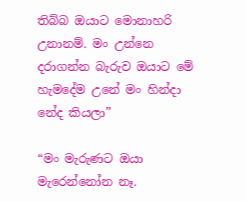තිබ්බ ඔයාට මොනාහරි උනානම්. මං උන්නෙ දරාගන්න බැරුව ඔයාට මේ හැමදේම උනේ මං හින්දා නේද කියලා”

“මං මැරුණට ඔයා මැරෙන්නෝන නෑ.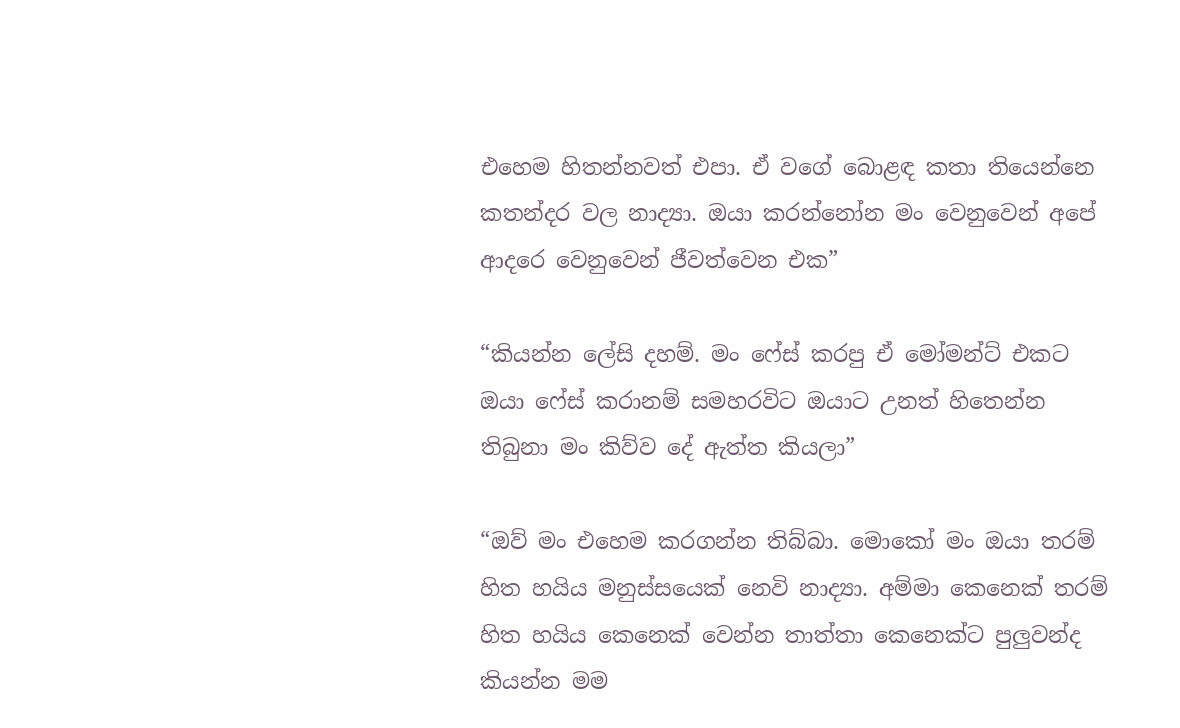එහෙම හිතන්නවත් එපා. ඒ වගේ බොළඳ කතා තියෙන්නෙ කතන්දර වල නාද්‍යා. ඔයා කරන්නෝන මං වෙනුවෙන් අපේ ආදරෙ වෙනුවෙන් ජීවත්වෙන එක”

“කියන්න ලේසි දහම්. මං ෆේස් කරපු ඒ මෝමන්ට් එකට ඔයා ෆේස් කරානම් සමහරවිට ඔයාට උනත් හිතෙන්න තිබුනා මං කිව්ව දේ ඇත්ත කියලා”

“ඔව් මං එහෙම කරගන්න තිබ්බා. මොකෝ මං ඔයා තරම් හිත හයිය මනුස්සයෙක් නෙවි නාද්‍යා. අම්මා කෙනෙක් තරම් හිත හයිය කෙනෙක් වෙන්න තාත්තා කෙනෙක්ට පුලුවන්ද කියන්න මම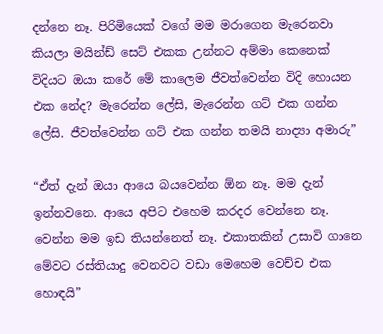දන්නෙ නෑ. පිරිමියෙක් වගේ මම මරාගෙන මැරෙනවා කියලා මයින්ඩ් සෙට් එකක උන්නට අම්මා කෙනෙක් විදියට ඔයා කරේ මේ කාලෙම ජීවත්වෙන්න විදි හොයන එක නේද? මැරෙන්න ලේසි, මැරෙන්න ගට් එක ගන්න ලේසි. ජීවත්වෙන්න ගට් එක ගන්න තමයි නාද්‍යා අමාරු”

“ඒත් දැන් ඔයා ආයෙ බයවෙන්න ඕන නෑ. මම දැන් ඉන්නවනෙ. ආයෙ අපිට එහෙම කරදර වෙන්නෙ නෑ. වෙන්න මම ඉඩ තියන්නෙත් නෑ. එකාතකින් උසාවි ගානෙ මේවට රස්තියාදු වෙනවට වඩා මෙහෙම වෙච්ච එක හොඳයි”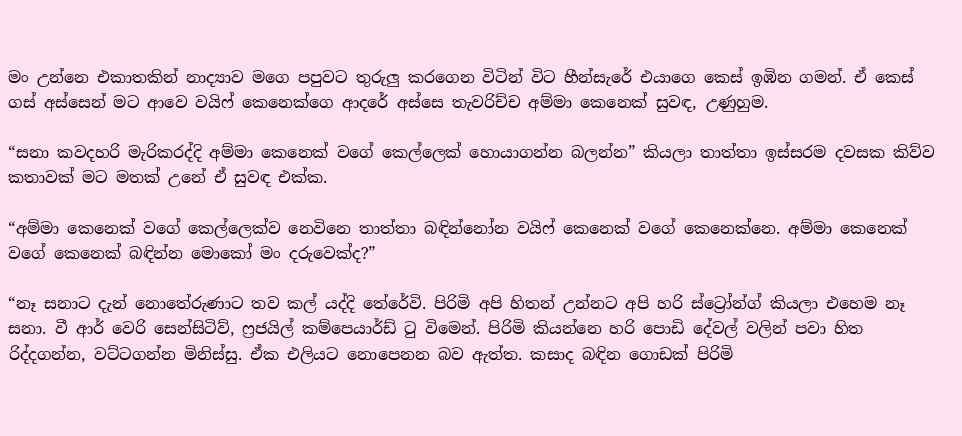මං උන්නෙ එකාතකින් නාද්‍යාව මගෙ පපුවට තුරුලු කරගෙන විටින් විට හීන්සැරේ එයාගෙ කෙස් ඉඹින ගමන්. ඒ කෙස් ගස් අස්සෙන් මට ආවෙ වයිෆ් කෙනෙක්ගෙ ආදරේ අස්සෙ තැවරිච්ච අම්මා කෙනෙක් සුවඳ, උණුහුම.

“සනා කවදහරි මැරිකරද්දි අම්මා කෙනෙක් වගේ කෙල්ලෙක් හොයාගන්න බලන්න” කියලා තාත්තා ඉස්සරම දවසක කිව්ව කතාවක් මට මතක් උනේ ඒ සුවඳ එක්ක.

“අම්මා කෙනෙක් වගේ කෙල්ලෙක්ව නෙවිනෙ තාත්තා බඳින්නෝන වයිෆ් කෙනෙක් වගේ කෙනෙක්නෙ. අම්මා කෙනෙක් වගේ කෙනෙක් බඳින්න මොකෝ මං දරුවෙක්ද?”

“නෑ සනාට දැන් නොතේරුණාට තව කල් යද්දි තේරේවි. පිරිමි අපි හිතන් උන්නට අපි හරි ස්ට්‍රෝන්ග් කියලා එහෙම නෑ සනා. වී ආර් වෙරි සෙන්සිටිව්, ෆ්‍රජයිල් කම්පෙයාර්ඩ් ටු විමෙන්. පිරිමි කියන්නෙ හරි පොඩි දේවල් වලින් පවා හිත රිද්දගන්න, වට්ටගන්න මිනිස්සු. ඒක එලියට නොපෙනන බව ඇත්ත. කසාද බඳින ගොඩක් පිරිමි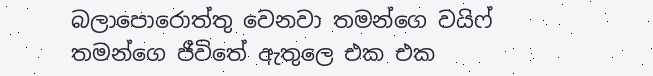බලාපොරොත්තු වෙනවා තමන්ගෙ වයිෆ් තමන්ගෙ ජීවිතේ ඇතුලෙ එක එක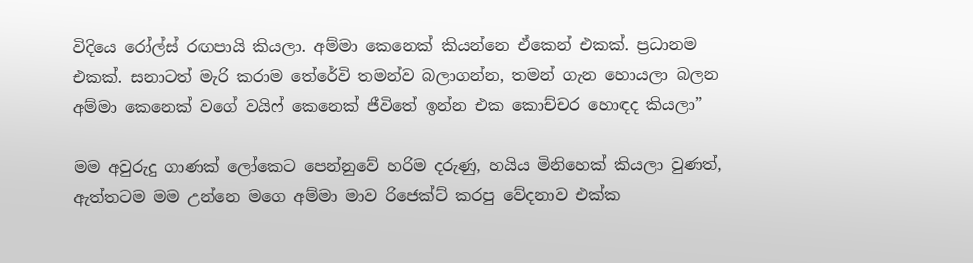විදියෙ රෝල්ස් රඟපායි කියලා. අම්මා කෙනෙක් කියන්නෙ ඒකෙන් එකක්. ප්‍රධානම එකක්. සනාටත් මැරි කරාම තේරේවි තමන්ව බලාගන්න, තමන් ගැන හොයලා බලන අම්මා කෙනෙක් වගේ වයිෆ් කෙනෙක් ජීවිතේ ඉන්න එක කොච්චර හොඳද කියලා”

මම අවුරුදු ගාණක් ලෝකෙට පෙන්නුවේ හරිම දරුණු, හයිය මිනිහෙක් කියලා වුණත්, ඇත්තටම මම උන්නෙ මගෙ අම්මා මාව රිජෙක්ට් කරපු වේදනාව එක්ක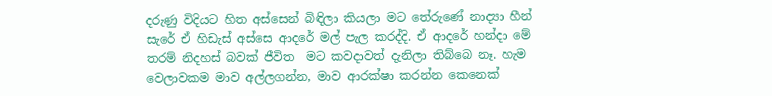දරුණු විදියට හිත අස්සෙන් බිඳිලා කියලා මට තේරුණේ නාද්‍යා හීන් සැරේ ඒ හිඩැස් අස්සෙ ආදරේ මල් පැල කරද්දි. ඒ ආදරේ හන්දා මේ තරම් නිදහස් බවක් ජීවිත  මට කවදාවත් දැනිලා තිබ්බෙ නෑ. හැම වෙලාවකම මාව අල්ලගන්න, මාව ආරක්ෂා කරන්න කෙනෙක්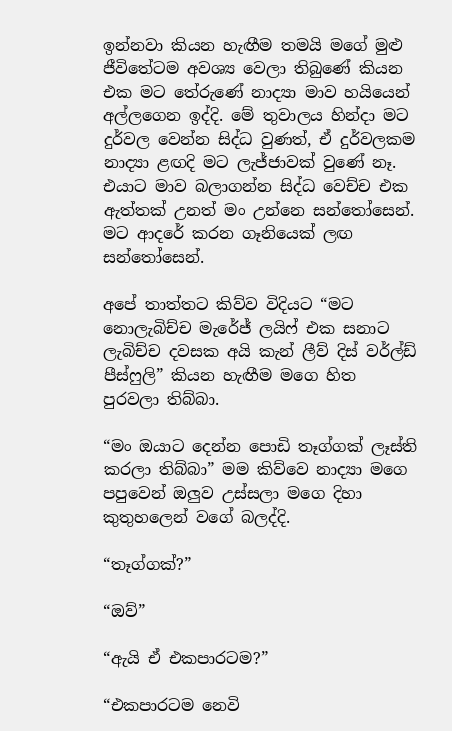ඉන්නවා කියන හැඟීම තමයි මගේ මුළු ජීවිතේටම අවශ්‍ය වෙලා තිබුණේ කියන එක මට තේරුණේ නාද්‍යා මාව හයියෙන් අල්ලගෙන ඉද්දි. මේ තුවාලය හින්දා මට දුර්වල වෙන්න සිද්ධ වුණත්, ඒ දුර්වලකම නාද්‍යා ළඟදි මට ලැජ්ජාවක් වුණේ නෑ. එයාට මාව බලාගන්න සිද්ධ වෙච්ච එක ඇත්තක් උනත් මං උන්නෙ සන්තෝසෙන්. මට ආදරේ කරන ගෑනියෙක් ලඟ සන්තෝසෙන්.

අපේ තාත්තට කිව්ව විදියට “මට නොලැබිච්ච මැරේජ් ලයිෆ් එක සනාට ලැබිච්ච දවසක අයි කැන් ලීව් දිස් වර්ල්ඩ් පීස්ෆුලි” කියන හැඟීම මගෙ හිත පුරවලා තිබ්බා.

“මං ඔයාට දෙන්න පොඩි තෑග්ගක් ලෑස්ති කරලා තිබ්බා” මම කිව්වෙ නාද්‍යා මගෙ පපුවෙන් ඔලුව උස්සලා මගෙ දිහා කුතුහලෙන් වගේ බලද්දි.

“තෑග්ගක්?”

“ඔව්”

“ඇයි ඒ එකපාරටම?”

“එකපාරටම නෙවි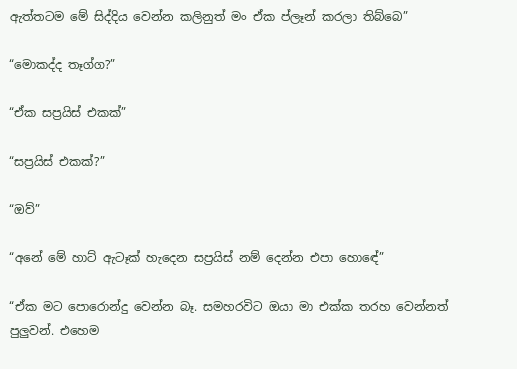ඇත්තටම මේ සිද්දිය වෙන්න කලිනුත් මං ඒක ප්ලෑන් කරලා තිබ්බෙ”

“මොකද්ද තෑග්ග?”

“ඒක සප්‍රයිස් එකක්”

“සප්‍රයිස් එකක්?”

“ඔව්”

“අනේ මේ හාට් ඇටෑක් හැදෙන සප්‍රයිස් නම් දෙන්න එපා හොඳේ”

“ඒක මට පොරොන්දු වෙන්න බෑ. සමහරවිට ඔයා මා එක්ක තරහ වෙන්නත් පුලුවන්. එහෙම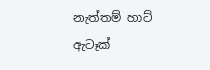නැත්තම් හාට් ඇටෑක්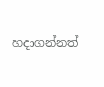හදාගන්නත්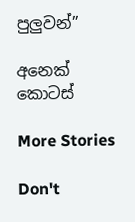පුලුවන්”

අනෙක් කොටස්

More Stories

Don't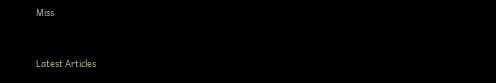Miss


Latest Articles